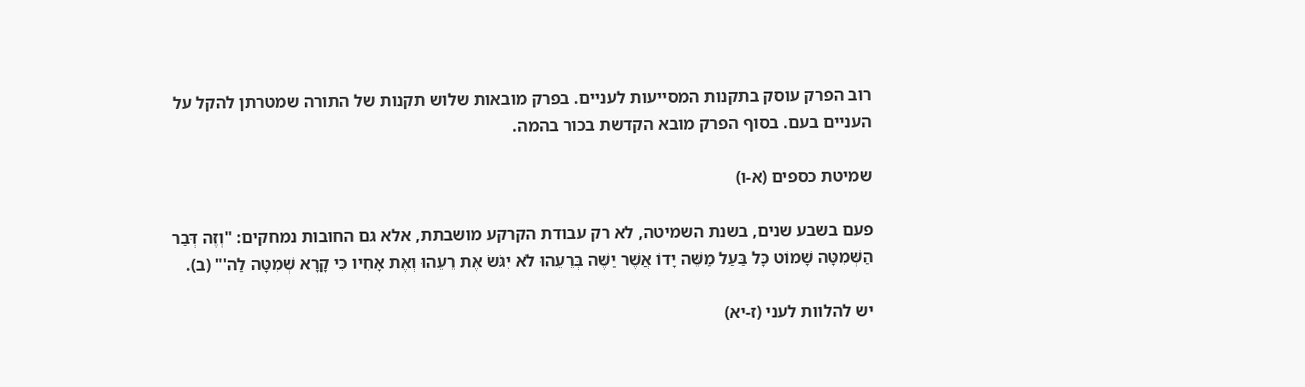רוב הפרק עוסק בתקנות המסייעות לעניים. בפרק מובאות שלוש תקנות של התורה שמטרתן להקל על העניים בעם. בסוף הפרק מובא הקדשת בכור בהמה.

שמיטת כספים (א-ו)

פעם בשבע שנים, בשנת השמיטה, לא רק עבודת הקרקע מושבתת, אלא גם החובות נמחקים: "וְזֶה דְּבַר הַשְּׁמִטָּה שָׁמוֹט כָּל בַּעַל מַשֵּׁה יָדוֹ אֲשֶׁר יַשֶּׁה בְּרֵעֵהוּ לֹא יִגֹּשׂ אֶת רֵעֵהוּ וְאֶת אָחִיו כִּי קָרָא שְׁמִטָּה לַה'" (ב).

יש להלוות לעני (ז-יא)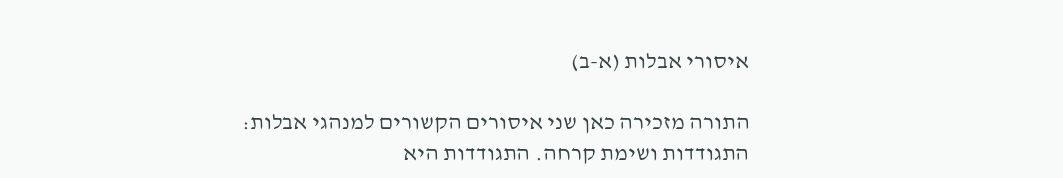איסורי אבלות (א-ב)

התורה מזכירה כאן שני איסורים הקשורים למנהגי אבלות: התגודדות ושימת קרחה. התגודדות היא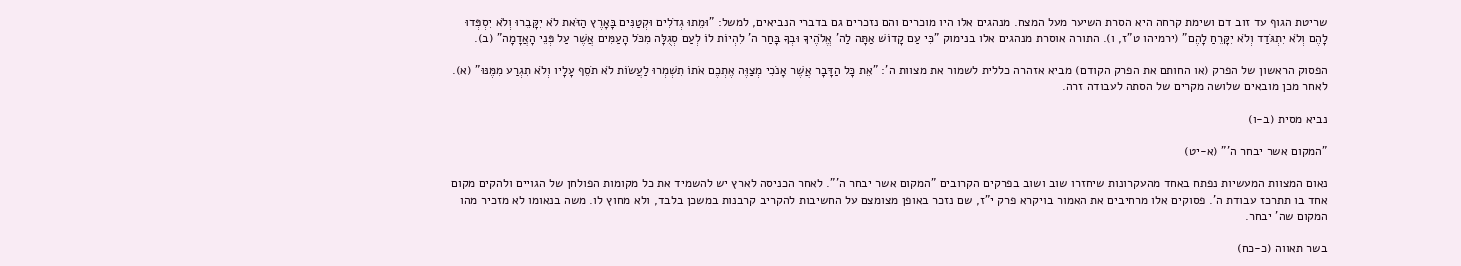שריטת הגוף עד זוב דם ושימת קרחה היא הסרת השיער מעל המצח. מנהגים אלו היו מוכרים והם נזכרים גם בדברי הנביאים, למשל: "וּמֵתוּ גְדֹלִים וּקְטַנִּים בָּאָרֶץ הַזֹּאת לֹא יִקָּבֵרוּ וְלֹא יִסְפְּדוּ לָהֶם וְלֹא יִתְגֹּדַד וְלֹא יִקָּרֵחַ לָהֶם" (ירמיהו ט"ז, ו). התורה אוסרת מנהגים אלו בנימוק "כִּי עַם קָדוֹשׁ אַתָּה לַה' אֱלֹהֶיךָ וּבְךָ בָּחַר ה' לִהְיוֹת לוֹ לְעַם סְגֻלָּה מִכֹּל הָעַמִּים אֲשֶׁר עַל פְּנֵי הָאֲדָמָה" (ב).

הפסוק הראשון של הפרק (או החותם את הפרק הקודם) מביא אזהרה כללית לשמור את מצוות ה': "אֵת כָּל הַדָּבָר אֲשֶׁר אָנֹכִי מְצַוֶּה אֶתְכֶם אֹתוֹ תִשְׁמְרוּ לַעֲשׂוֹת לֹא תֹסֵף עָלָיו וְלֹא תִגְרַע מִמֶּנּוּ" (א). לאחר מכן מובאים שלושה מקרים של הסתה לעבודה זרה.

נביא מסית (ב-ו)

"המקום אשר יבחר ה'" (א-יט)

נאום המצוות המעשיות נפתח באחד מהעקרונות שיחזרו שוב ושוב בפרקים הקרובים "המקום אשר יבחר ה'". לאחר הכניסה לארץ יש להשמיד את כל מקומות הפולחן של הגויים ולהקים מקום אחד בו תתרכז עבודת ה'. פסוקים אלו מרחיבים את האמור בויקרא פרק י"ז, שם נזכר באופן מצומצם על החשיבות להקריב קרבנות במשכן בלבד, ולא מחוץ לו. משה בנאומו לא מזכיר מהו המקום שה' יבחר.

בשר תאווה (כ-כח)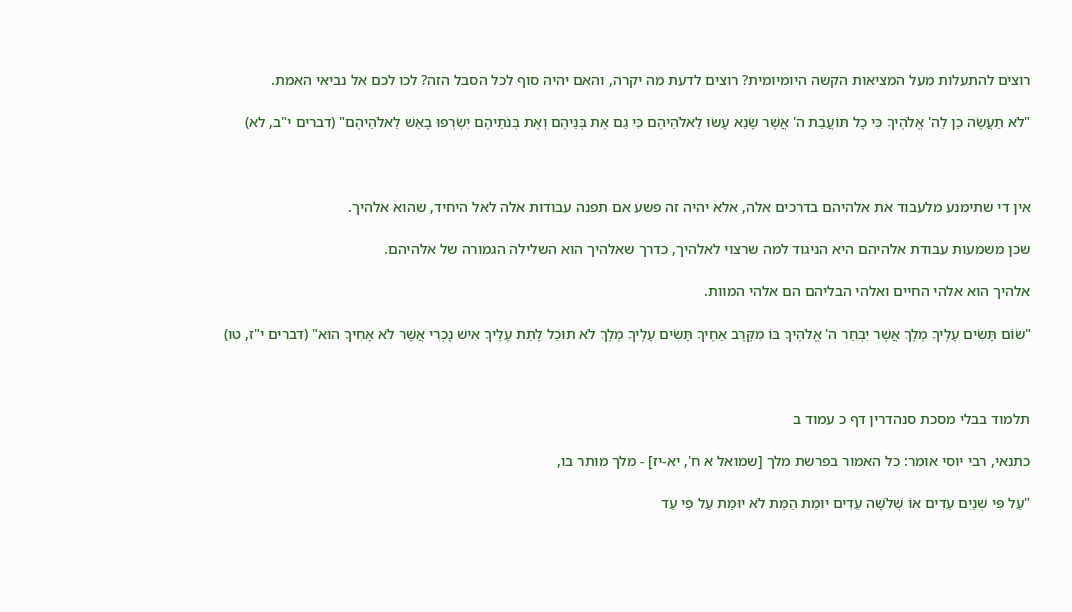רוצים להתעלות מעל המציאות הקשה היומיומית? רוצים לדעת מה יקרה, והאם יהיה סוף לכל הסבל הזה? לכו לכם אל נביאי האמת.

"לֹא תַעֲשֶׂה כֵן לַה' אֱלֹהֶיךָ כִּי כָל תּוֹעֲבַת ה' אֲשֶׁר שָׂנֵא עָשׂוּ לֵאלֹהֵיהֶם כִּי גַם אֶת בְּנֵיהֶם וְאֶת בְּנֹתֵיהֶם יִשְׂרְפוּ בָאֵשׁ לֵאלֹהֵיהֶם" (דברים י"ב, לא)



אין די שתימנע מלעבוד את אלהיהם בדרכים אלה, אלא יהיה זה פשע אם תפנה עבודות אלה לאל היחיד, שהוא אלהיך.

שכן משמעות עבודת אלהיהם היא הניגוד למה שרצוי לאלהיך, כדרך שאלהיך הוא השלילה הגמורה של אלהיהם.

אלהיך הוא אלהי החיים ואלהי הבליהם הם אלהי המוות.

"שׂוֹם תָּשִׂים עָלֶיךָ מֶלֶךְ אֲשֶׁר יִבְחַר ה' אֱלֹהֶיךָ בּוֹ מִקֶּרֶב אַחֶיךָ תָּשִׂים עָלֶיךָ מֶלֶךְ לֹא תוּכַל לָתֵת עָלֶיךָ אִישׁ נָכְרִי אֲשֶׁר לֹא אָחִיךָ הוּא" (דברים י"ז, טו)



תלמוד בבלי מסכת סנהדרין דף כ עמוד ב

כתנאי, רבי יוסי אומר: כל האמור בפרשת מלך [שמואל א ח', יא-יז] - מלך מותר בו,

"עַל פִּי שְׁנַיִם עֵדִים אוֹ שְׁלֹשָׁה עֵדִים יוּמַת הַמֵּת לֹא יוּמַת עַל פִּי עֵד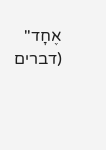אֶחָד" (דברים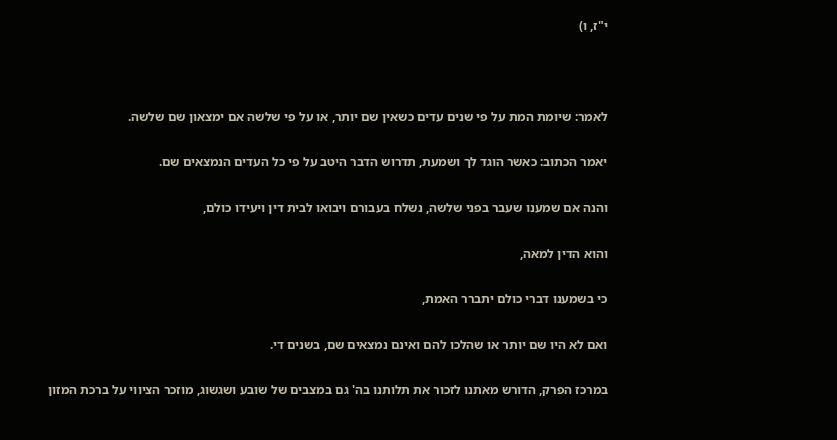י"ז, ו)



לאמר: שיומת המת על פי שנים עדים כשאין שם יותר, או על פי שלשה אם ימצאון שם שלשה.

יאמר הכתוב: כאשר הוגד לך ושמעת, תדרוש הדבר היטב על פי כל העדים הנמצאים שם.

והנה אם שמענו שעבר בפני שלשה, נשלח בעבורם ויבואו לבית דין ויעידו כולם,

והוא הדין למאה,

כי בשמענו דברי כולם יתברר האמת,

ואם לא היו שם יותר או שהלכו להם ואינם נמצאים שם, בשנים די.

במרכז הפרק, הדורש מאתנו לזכור את תלותנו בה' גם במצבים של שובע ושגשוג, מוזכר הציווי על ברכת המזון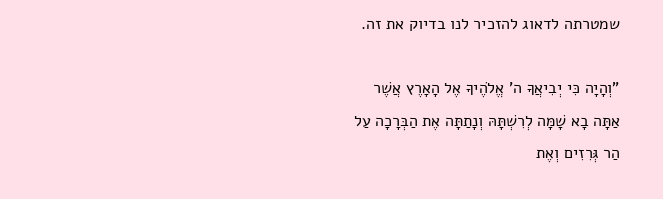שמטרתה לדאוג להזכיר לנו בדיוק את זה.

"וְהָיָה כִּי יְבִיאֲךָ ה' אֱלֹהֶיךָ אֶל הָאָרֶץ אֲשֶׁר אַתָּה בָא שָׁמָּה לְרִשְׁתָּהּ וְנָתַתָּה אֶת הַבְּרָכָה עַל הַר גְּרִזִים וְאֶת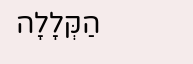הַקְּלָלָה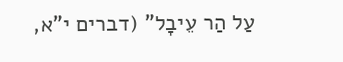עַל הַר עֵיבָל" (דברים י"א,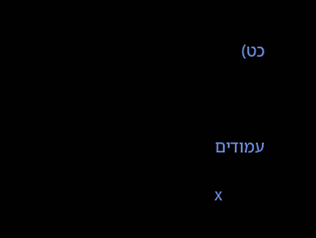כט)



עמודים

x